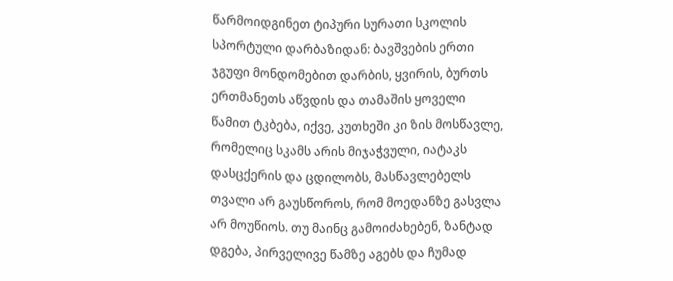წარმოიდგინეთ ტიპური სურათი სკოლის სპორტული დარბაზიდან: ბავშვების ერთი ჯგუფი მონდომებით დარბის, ყვირის, ბურთს ერთმანეთს აწვდის და თამაშის ყოველი წამით ტკბება, იქვე, კუთხეში კი ზის მოსწავლე, რომელიც სკამს არის მიჯაჭვული, იატაკს დასცქერის და ცდილობს, მასწავლებელს თვალი არ გაუსწოროს, რომ მოედანზე გასვლა არ მოუწიოს. თუ მაინც გამოიძახებენ, ზანტად დგება, პირველივე წამზე აგებს და ჩუმად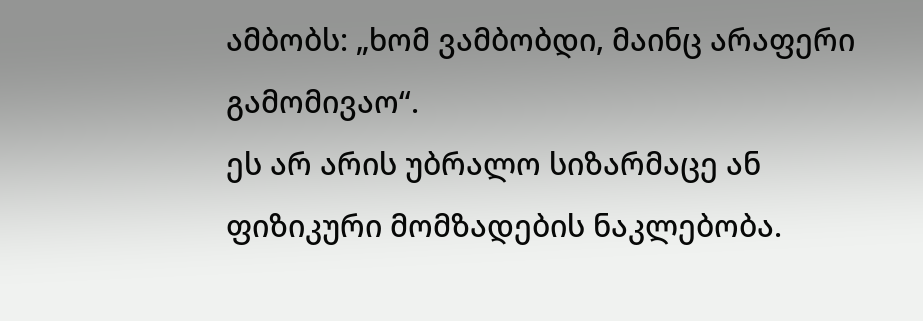ამბობს: „ხომ ვამბობდი, მაინც არაფერი გამომივაო“.
ეს არ არის უბრალო სიზარმაცე ან ფიზიკური მომზადების ნაკლებობა.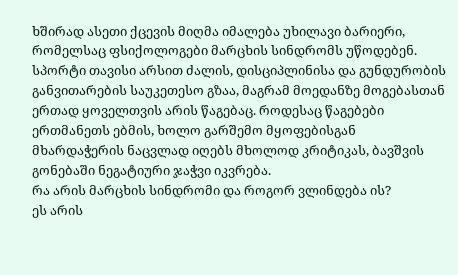ხშირად ასეთი ქცევის მიღმა იმალება უხილავი ბარიერი, რომელსაც ფსიქოლოგები მარცხის სინდრომს უწოდებენ.
სპორტი თავისი არსით ძალის, დისციპლინისა და გუნდურობის განვითარების საუკეთესო გზაა, მაგრამ მოედანზე მოგებასთან ერთად ყოველთვის არის წაგებაც. როდესაც წაგებები ერთმანეთს ებმის, ხოლო გარშემო მყოფებისგან მხარდაჭერის ნაცვლად იღებს მხოლოდ კრიტიკას, ბავშვის გონებაში ნეგატიური ჯაჭვი იკვრება.
რა არის მარცხის სინდრომი და როგორ ვლინდება ის?
ეს არის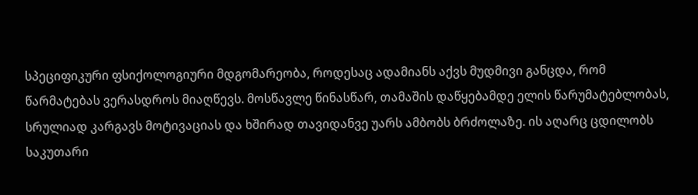სპეციფიკური ფსიქოლოგიური მდგომარეობა, როდესაც ადამიანს აქვს მუდმივი განცდა, რომ წარმატებას ვერასდროს მიაღწევს. მოსწავლე წინასწარ, თამაშის დაწყებამდე ელის წარუმატებლობას, სრულიად კარგავს მოტივაციას და ხშირად თავიდანვე უარს ამბობს ბრძოლაზე. ის აღარც ცდილობს საკუთარი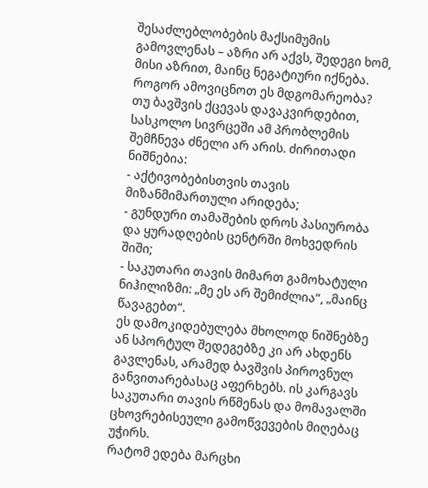შესაძლებლობების მაქსიმუმის გამოვლენას – აზრი არ აქვს, შედეგი ხომ, მისი აზრით, მაინც ნეგატიური იქნება.
როგორ ამოვიცნოთ ეს მდგომარეობა?
თუ ბავშვის ქცევას დავაკვირდებით, სასკოლო სივრცეში ამ პრობლემის შემჩნევა ძნელი არ არის. ძირითადი ნიშნებია:
- აქტივობებისთვის თავის მიზანმიმართული არიდება;
- გუნდური თამაშების დროს პასიურობა და ყურადღების ცენტრში მოხვედრის შიში;
- საკუთარი თავის მიმართ გამოხატული ნიჰილიზმი: „მე ეს არ შემიძლია“, „მაინც წავაგებთ“.
ეს დამოკიდებულება მხოლოდ ნიშნებზე ან სპორტულ შედეგებზე კი არ ახდენს გავლენას, არამედ ბავშვის პიროვნულ განვითარებასაც აფერხებს. ის კარგავს საკუთარი თავის რწმენას და მომავალში ცხოვრებისეული გამოწვევების მიღებაც უჭირს.
რატომ ედება მარცხი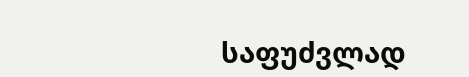საფუძვლად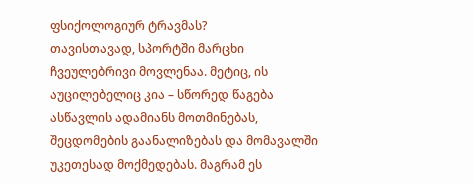ფსიქოლოგიურ ტრავმას?
თავისთავად, სპორტში მარცხი ჩვეულებრივი მოვლენაა. მეტიც, ის აუცილებელიც კია – სწორედ წაგება ასწავლის ადამიანს მოთმინებას, შეცდომების გაანალიზებას და მომავალში უკეთესად მოქმედებას. მაგრამ ეს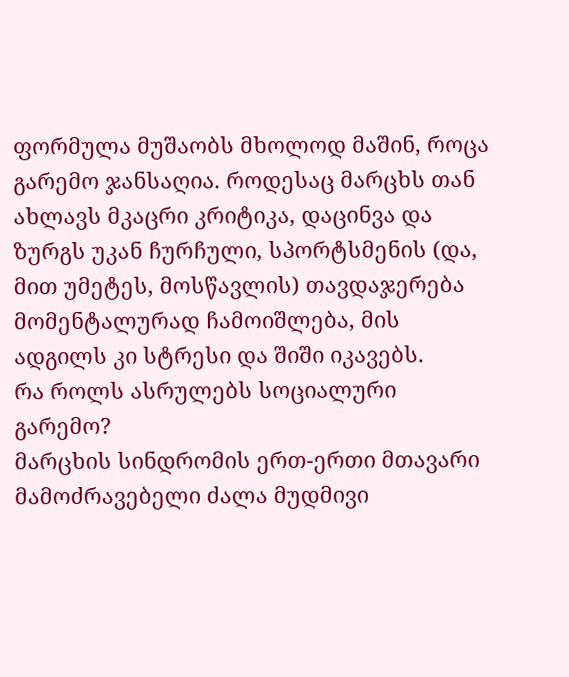ფორმულა მუშაობს მხოლოდ მაშინ, როცა გარემო ჯანსაღია. როდესაც მარცხს თან ახლავს მკაცრი კრიტიკა, დაცინვა და ზურგს უკან ჩურჩული, სპორტსმენის (და, მით უმეტეს, მოსწავლის) თავდაჯერება მომენტალურად ჩამოიშლება, მის ადგილს კი სტრესი და შიში იკავებს.
რა როლს ასრულებს სოციალური გარემო?
მარცხის სინდრომის ერთ-ერთი მთავარი მამოძრავებელი ძალა მუდმივი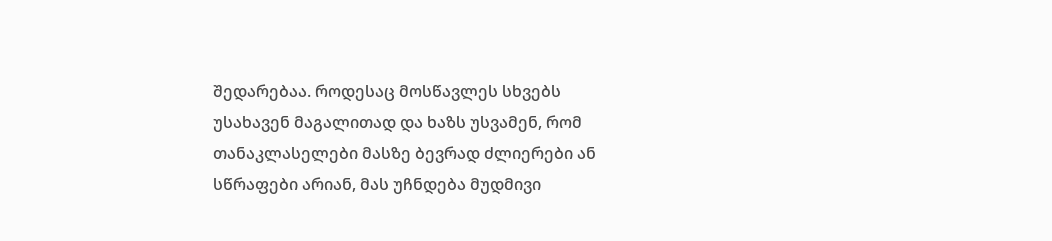შედარებაა. როდესაც მოსწავლეს სხვებს უსახავენ მაგალითად და ხაზს უსვამენ, რომ თანაკლასელები მასზე ბევრად ძლიერები ან სწრაფები არიან, მას უჩნდება მუდმივი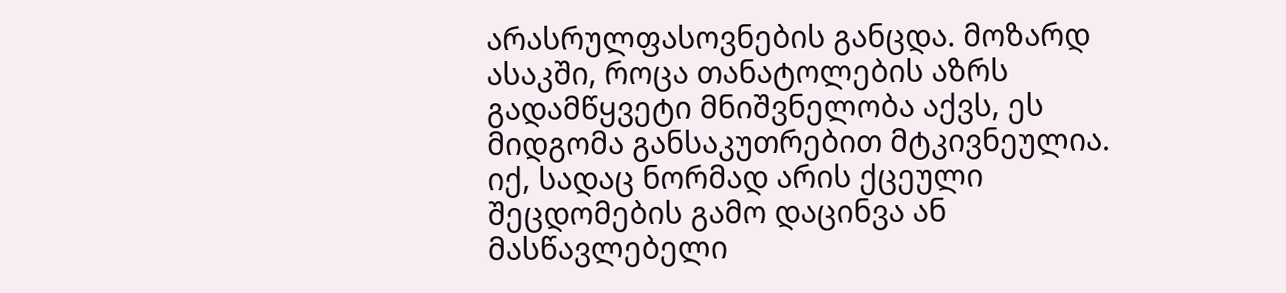არასრულფასოვნების განცდა. მოზარდ ასაკში, როცა თანატოლების აზრს გადამწყვეტი მნიშვნელობა აქვს, ეს მიდგომა განსაკუთრებით მტკივნეულია.
იქ, სადაც ნორმად არის ქცეული შეცდომების გამო დაცინვა ან მასწავლებელი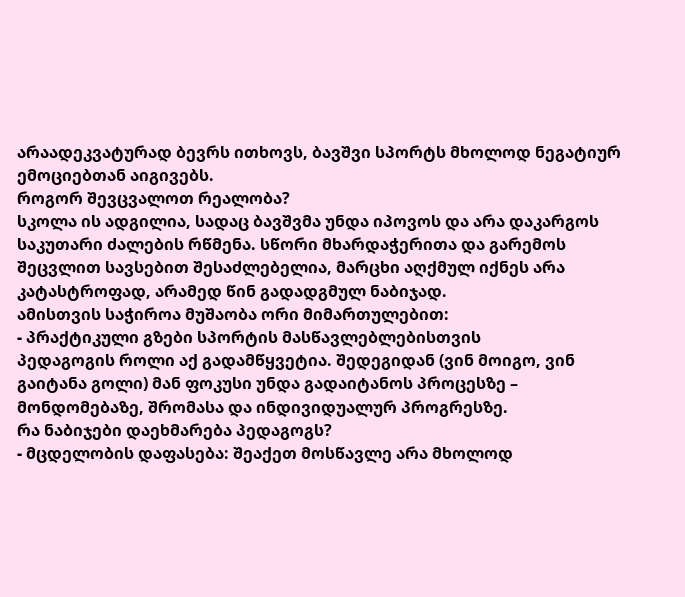არაადეკვატურად ბევრს ითხოვს, ბავშვი სპორტს მხოლოდ ნეგატიურ ემოციებთან აიგივებს.
როგორ შევცვალოთ რეალობა?
სკოლა ის ადგილია, სადაც ბავშვმა უნდა იპოვოს და არა დაკარგოს საკუთარი ძალების რწმენა. სწორი მხარდაჭერითა და გარემოს შეცვლით სავსებით შესაძლებელია, მარცხი აღქმულ იქნეს არა კატასტროფად, არამედ წინ გადადგმულ ნაბიჯად.
ამისთვის საჭიროა მუშაობა ორი მიმართულებით:
- პრაქტიკული გზები სპორტის მასწავლებლებისთვის
პედაგოგის როლი აქ გადამწყვეტია. შედეგიდან (ვინ მოიგო, ვინ გაიტანა გოლი) მან ფოკუსი უნდა გადაიტანოს პროცესზე – მონდომებაზე, შრომასა და ინდივიდუალურ პროგრესზე.
რა ნაბიჯები დაეხმარება პედაგოგს?
- მცდელობის დაფასება: შეაქეთ მოსწავლე არა მხოლოდ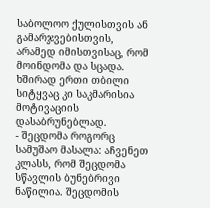საბოლოო ქულისთვის ან გამარჯვებისთვის, არამედ იმისთვისაც, რომ მოინდომა და სცადა. ხშირად ერთი თბილი სიტყვაც კი საკმარისია მოტივაციის დასაბრუნებლად.
- შეცდომა როგორც სამუშაო მასალა: აჩვენეთ კლასს, რომ შეცდომა სწავლის ბუნებრივი ნაწილია. შეცდომის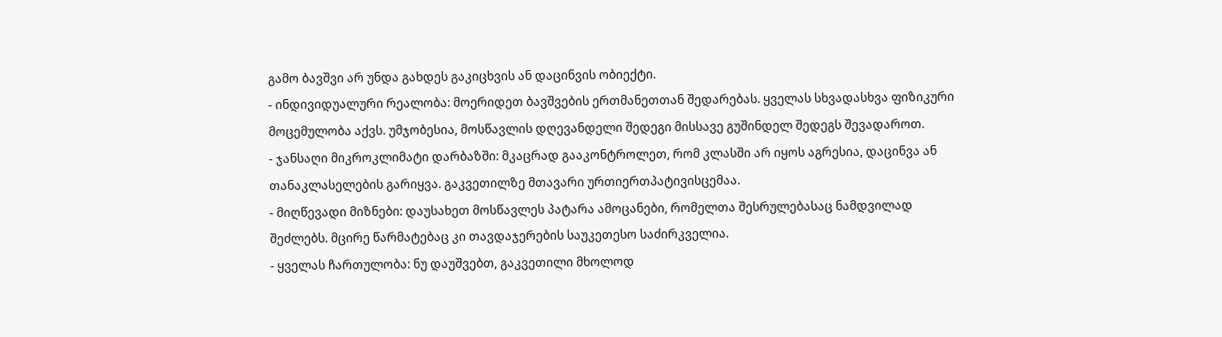გამო ბავშვი არ უნდა გახდეს გაკიცხვის ან დაცინვის ობიექტი.
- ინდივიდუალური რეალობა: მოერიდეთ ბავშვების ერთმანეთთან შედარებას. ყველას სხვადასხვა ფიზიკური მოცემულობა აქვს. უმჯობესია, მოსწავლის დღევანდელი შედეგი მისსავე გუშინდელ შედეგს შევადაროთ.
- ჯანსაღი მიკროკლიმატი დარბაზში: მკაცრად გააკონტროლეთ, რომ კლასში არ იყოს აგრესია, დაცინვა ან თანაკლასელების გარიყვა. გაკვეთილზე მთავარი ურთიერთპატივისცემაა.
- მიღწევადი მიზნები: დაუსახეთ მოსწავლეს პატარა ამოცანები, რომელთა შესრულებასაც ნამდვილად შეძლებს. მცირე წარმატებაც კი თავდაჯერების საუკეთესო საძირკველია.
- ყველას ჩართულობა: ნუ დაუშვებთ, გაკვეთილი მხოლოდ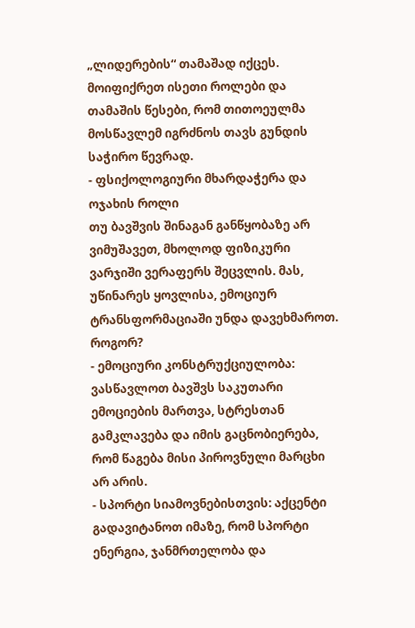„ლიდერების“ თამაშად იქცეს. მოიფიქრეთ ისეთი როლები და თამაშის წესები, რომ თითოეულმა მოსწავლემ იგრძნოს თავს გუნდის საჭირო წევრად.
- ფსიქოლოგიური მხარდაჭერა და ოჯახის როლი
თუ ბავშვის შინაგან განწყობაზე არ ვიმუშავეთ, მხოლოდ ფიზიკური ვარჯიში ვერაფერს შეცვლის. მას, უწინარეს ყოვლისა, ემოციურ ტრანსფორმაციაში უნდა დავეხმაროთ.
როგორ?
- ემოციური კონსტრუქციულობა: ვასწავლოთ ბავშვს საკუთარი ემოციების მართვა, სტრესთან გამკლავება და იმის გაცნობიერება, რომ წაგება მისი პიროვნული მარცხი არ არის.
- სპორტი სიამოვნებისთვის: აქცენტი გადავიტანოთ იმაზე, რომ სპორტი ენერგია, ჯანმრთელობა და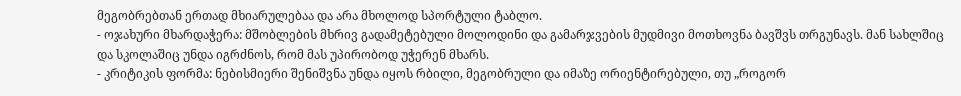მეგობრებთან ერთად მხიარულებაა და არა მხოლოდ სპორტული ტაბლო.
- ოჯახური მხარდაჭერა: მშობლების მხრივ გადამეტებული მოლოდინი და გამარჯვების მუდმივი მოთხოვნა ბავშვს თრგუნავს. მან სახლშიც და სკოლაშიც უნდა იგრძნოს, რომ მას უპირობოდ უჭერენ მხარს.
- კრიტიკის ფორმა: ნებისმიერი შენიშვნა უნდა იყოს რბილი, მეგობრული და იმაზე ორიენტირებული, თუ „როგორ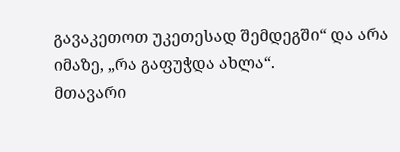გავაკეთოთ უკეთესად შემდეგში“ და არა იმაზე, „რა გაფუჭდა ახლა“.
მთავარი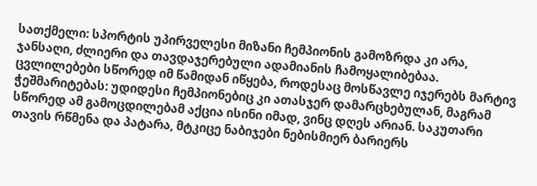სათქმელი: სპორტის უპირველესი მიზანი ჩემპიონის გამოზრდა კი არა, ჯანსაღი, ძლიერი და თავდაჯერებული ადამიანის ჩამოყალიბებაა. ცვლილებები სწორედ იმ წამიდან იწყება, როდესაც მოსწავლე იჯერებს მარტივ ჭეშმარიტებას: უდიდესი ჩემპიონებიც კი ათასჯერ დამარცხებულან, მაგრამ სწორედ ამ გამოცდილებამ აქცია ისინი იმად, ვინც დღეს არიან. საკუთარი თავის რწმენა და პატარა, მტკიცე ნაბიჯები ნებისმიერ ბარიერს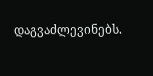დაგვაძლევინებს.